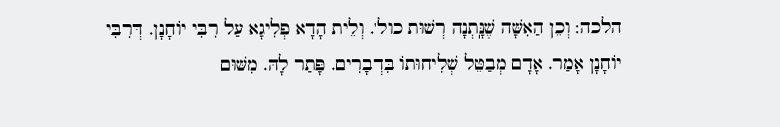הלכה: וְכֵן הַאִשָּׁה שֶׁנָּֽתְנָה רְשׁוּת כול'. וְלֵית הָדָא פְלִיגָא עַל רִבִּי יוֹחָנָן. דְּרִבִּי יוֹחָנָן אָמַר. אָדָם מְבַטֵּל שְׁלִיחוּתוֹ בִּדְבָרִים. פָּתַר לָהּ. מִשּׁוּם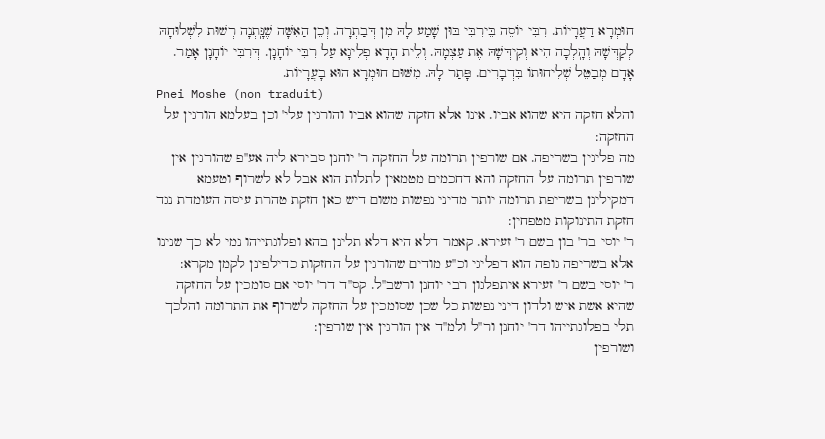חוּמְרָא דַעֲרָיוֹת. רִבִּי יוֹסֵה בֵּירִבִּי בּוּן שָׁמַע לָהּ מִן דְּבַתְרָה. וְכֵן הַאִשָּׁה שֶׁנָּֽתְנָה רְשׁוּת לִשְׁלוּחָהּ לְקַדְּשָׁהּ וְהָֽלְכָה הִיא וְקִידְּשָׁהּ אֶת עַצְמָהּ. וְלֵית הָדָא פְלִיגָא עַל רִבִּי יוֹחָנָן. דְּרִבִּי יוֹחָנָן אָמַר. אָדָם מְבַטֵּל שְׁלִיחוּתוֹ בִּדְבָרִים. פָּתַר לָהּ. מִשּׁוּם חוּמְרָא הוּא בָעֲרָיוֹת.
Pnei Moshe (non traduit)
והלא חזקה היא שהוא אביו. אינו אלא חזקה שהוא אביו והורגין עלי' וכן בעלמא הורגין על החזקה:
מה פליגין בשריפה. אם שורפין תרומה על החזקה ר' יוחנן סבירא ליה אע''פ שהורגין אין שורפין תרומה על החזקה והא דחכמים מטמאין לתלות הוא אבל לא לשרוף וטעמא דמקילינן בשריפת תרומה יותר מדיני נפשות משום דיש כאן חזקת טהרת עיסה העומדת נגד חזקת התינוקות מטפחין:
ר' יוסי בר' בון בשם ר' זעירא. קאמר דלא היא דלא תלינן בהא ופלוגתייהו נמי לא כך שנינו אלא בשריפה גופה הוא דפליגי וכ''ע מודים שהורגין על החזקות כדילפינן לקמן מקרא:
ר' יוסי בשם ר' זעירא איתפלגון רבי יוחנן ורשב''ל. קס''ד דר' יוסי אם סומכין על החזקה שהיא אשת איש ולדון דיני נפשות כל שכן שסומכין על החזקה לשרוף את התרומה והלכך תלי בפלוגתייהו דר' יוחנן ור''ל ולמ''ד אין הורגין אין שורפין:
ושורפין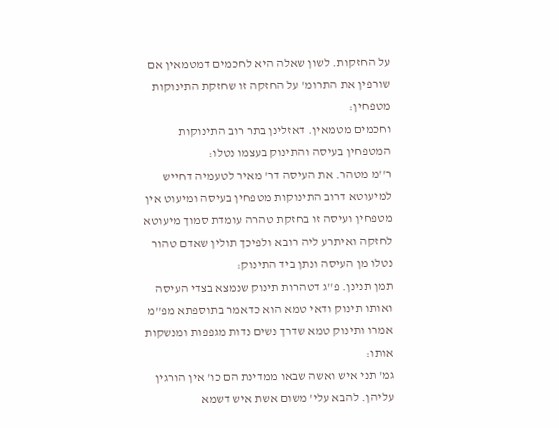על החזקות. לשון שאלה היא לחכמים דמטמאין אם שורפין את התרומ' על החזקה זו שחזקת התינוקות מטפחין:
וחכמים מטמאין. דאזלינן בתר רוב התינוקות המטפחין בעיסה והתינוק בעצמו נטלו:
ר''מ מטהר. את העיסה דר' מאיר לטעמיה דחייש למיעוטא דרוב התינוקות מטפחין בעיסה ומיעוט אין מטפחין ועיסה זו בחזקת טהרה עומדת סמוך מיעוטא לחזקה ואיתרע ליה רובא ולפיכך תולין שאדם טהור נטלו מן העיסה ונתן ביד התינוק:
תמן תנינן. פ''ג דטהרות תינוק שנמצא בצדי העיסה ואותו תינוק ודאי טמא הוא כדאמר בתוספתא מפ''מ אמרו ותינוק טמא שדרך נשים נדות מגפפות ומנשקות אותו:
גמ' תני איש ואשה שבאו ממדינת הם כו' אין הורגין עליהן. להבא עלי' משום אשת איש דשמא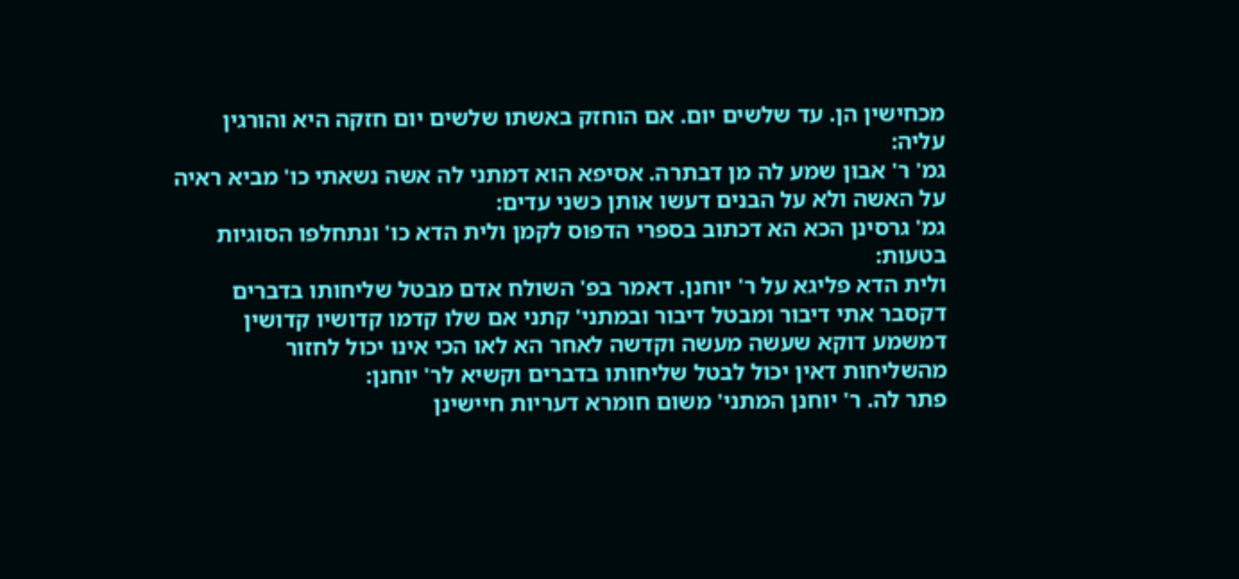מכחישין הן. עד שלשים יום. אם הוחזק באשתו שלשים יום חזקה היא והורגין עליה:
גמ' ר' אבון שמע לה מן דבתרה. אסיפא הוא דמתני לה אשה נשאתי כו' מביא ראיה על האשה ולא על הבנים דעשו אותן כשני עדים:
גמ' גרסינן הכא הא דכתוב בספרי הדפוס לקמן ולית הדא כו' ונתחלפו הסוגיות בטעות:
ולית הדא פליגא על ר' יוחנן. דאמר בפ' השולח אדם מבטל שליחותו בדברים דקסבר אתי דיבור ומבטל דיבור ובמתני' קתני אם שלו קדמו קדושיו קדושין דמשמע דוקא שעשה מעשה וקדשה לאחר הא לאו הכי אינו יכול לחזור מהשליחות דאין יכול לבטל שליחותו בדברים וקשיא לר' יוחנן:
פתר לה. ר' יוחנן המתני' משום חומרא דעריות חיישינן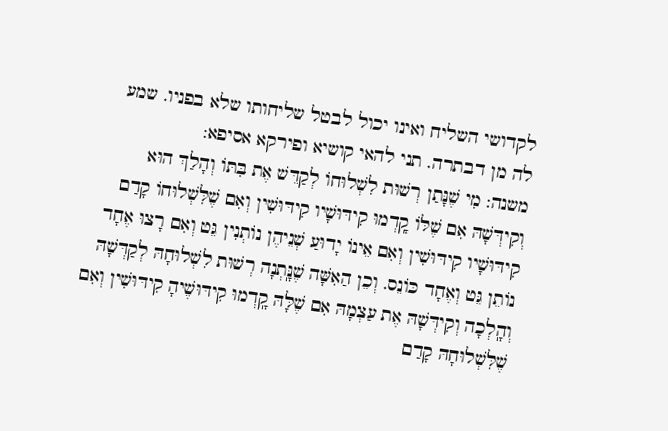לקדושי השליח ואינו יכול לבטל שליחותו שלא בפניו. שמע לה מן דבתרה. תני להאי קושיא ופירקא אסיפא:
משנה: מִי שֶׁנָּתַן רְשׁוּת לִשְׁלוּחוֹ לְקַדֵּשׁ אֶת בִּתּוֹ וְהָלַךְ הוּא וְקִידְּשָׁהּ אִם שֶׁלּוֹ קָֽדְמוּ קִידּוּשָׁיו קִידּוּשִׁין וְאִם שֶׁלִּשְׁלוּחוֹ קָדַם קִידּוּשָׁיו קִידּוּשִׁין וְאִם אֵינוֹ יָדוּעַ שְׁנֵיהֶן נוֹתְנִין גֵּט וְאִם רָצוּ אֶחָד נוֹתֵן גֵּט וְאֶחָד כּוֹנֵס. וְכֵן הַאִשָּׁה שֶׁנָּֽתְנָה רְשׁוּת לִשְׁלוּחָהּ לְקַדְּשָׁהּ וְהָֽלְכָה וְקִידְּשָׁהּ אֶת עַצְמָהּ אִם שֶׁלָּהּ קָֽדְמוּ קִידּוּשֶׁיהָ קִידּוּשִׁין וְאִם שֶׁלִּשְׁלוּחָהּ קָדַם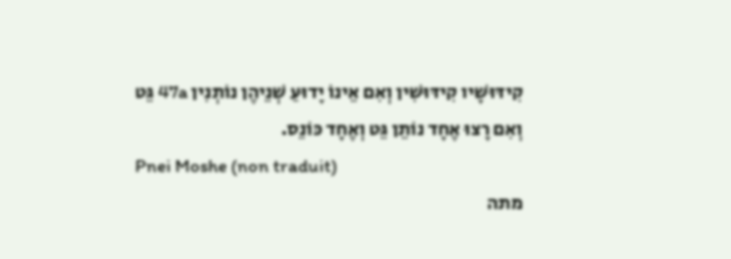קִידּוּשָׁיו קִידּוּשִׁין וְאִם אֵינוֹ יָדוּעַ שְׁנֵיהֶן נוֹתְנִין 47a גֵּט וְאִם רָצוּ אֶחָד נוֹתֵן גֵּט וְאֶחָד כּוֹנֵס.
Pnei Moshe (non traduit)
מתה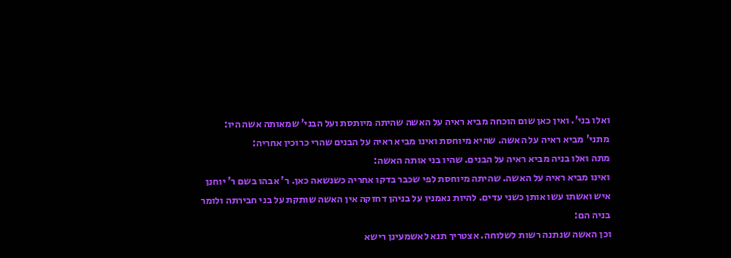ואלו בני'. ואין כאן שום הוכחה מביא ראיה על האשה שהיתה מיותסת ועל הבני' שמאותה אשה היו:
מתני' מביא ראיה על האשה. שהיא מיוחסת ואינו מביא ראיה על הבנים שהרי כרוכין אחריה:
מתה ואלו בניה מביא ראיה על הבנים. שהיו בני אותה האשה:
ואינו מביא ראיה על האשה. שהיתה מיוחסת לפי שכבר בדקו אחריה כשנשאה כאן. ר' אבהו בשם ר' יוחנן איש ואשתו עשו אותן כשני עדים. להיות נאמנין על בניהן דחזקה אין האשה שותקת על בני חבירתה ולומר בניה הם:
וכן האשה שנתנה רשות לשלוחה. אצטריך תנא לאשמעינן רישא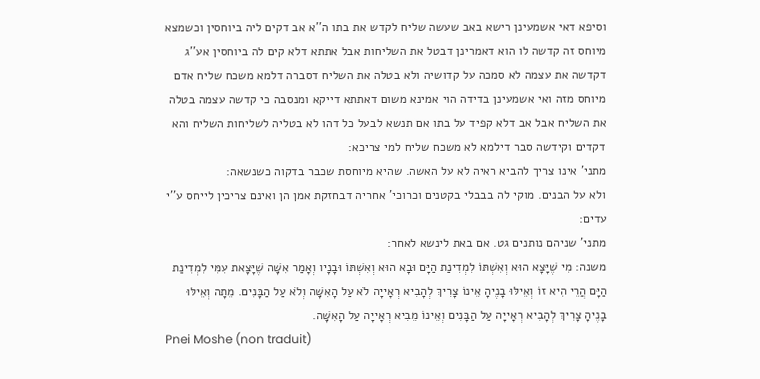וסיפא דאי אשמעינן רישא באב שעשה שליח לקדש את בתו ה''א אב דקים ליה ביוחסין וכשמצא מיוחס זה קדשה לו הוא דאמרינן דבטל את השליחות אבל אתתא דלא קים לה ביוחסין אע''ג דקדשה את עצמה לא סמכה על קדושיה ולא בטלה את השליח דסברה דלמא משכח שליח אדם מיוחס מזה ואי אשמעינן בדידה הוי אמינא משום דאתתא דייקא ומנסבה כי קדשה עצמה בטלה את השליח אבל אב דלא קפיד על בתו אם תנשא לבעל כל דהו לא בטליה לשליחות השליח והא דקדים וקידשה סבר דילמא לא משכח שליח למי צריכא:
מתני' אינו צריך להביא ראיה לא על האשה. שהיא מיוחסת שכבר בדקוה כשנשאה:
ולא על הבנים. מוקי לה בבבלי בקטנים וכרוכי' אחריה דבחזקת אמן הן ואינם צריכין לייחס ע''י עדים:
מתני' שניהם נותנים גט. אם באת לינשא לאחר:
משנה: מִי שֶׁיָּצָא הוּא וְאִשְׁתּוֹ לִמְדִינַת הַיָּם וּבָא הוּא וְאִשְׁתּוֹ וּבָנָיו וְאָמַר אִשָּׁה שֶׁיָּצָאת עִמִּי לִמְדִינַת הַיָּם הֲרֵי הִיא זוֹ וְאֵילּוּ בָנֶיהָ אֵינוֹ צָרִיךְ לְהָבִיא רְאָייָה לֹא עַל הָאִשָּׁה וְלֹא עַל הַבָּנִים. מֵתָה וְאֵילּוּ בָנֶיהָ צָרִיךְ לְהָבִיא רְאָייָה עַל הַבָּנִים וְאֵינוֹ מֵבִיא רְאָייָה עַל הָאִשָּׁה.
Pnei Moshe (non traduit)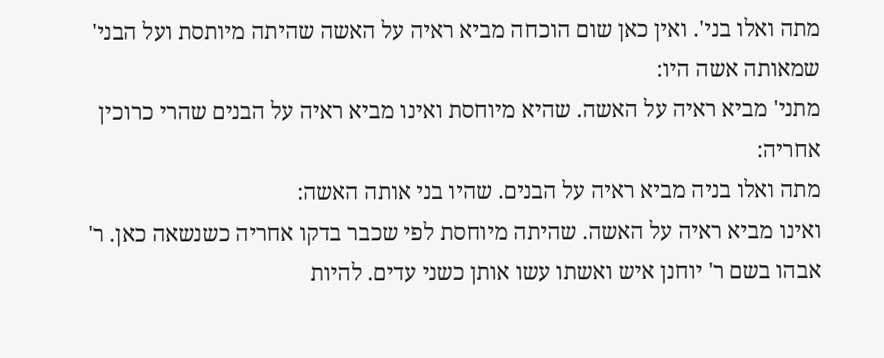מתה ואלו בני'. ואין כאן שום הוכחה מביא ראיה על האשה שהיתה מיותסת ועל הבני' שמאותה אשה היו:
מתני' מביא ראיה על האשה. שהיא מיוחסת ואינו מביא ראיה על הבנים שהרי כרוכין אחריה:
מתה ואלו בניה מביא ראיה על הבנים. שהיו בני אותה האשה:
ואינו מביא ראיה על האשה. שהיתה מיוחסת לפי שכבר בדקו אחריה כשנשאה כאן. ר' אבהו בשם ר' יוחנן איש ואשתו עשו אותן כשני עדים. להיות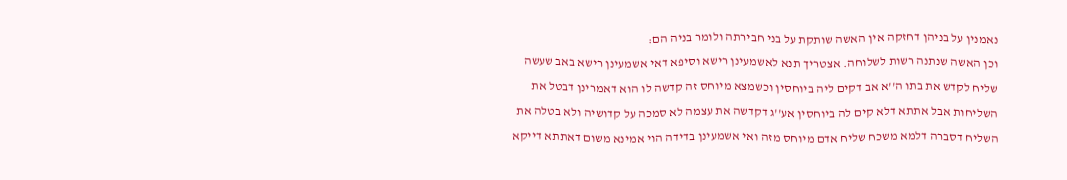נאמנין על בניהן דחזקה אין האשה שותקת על בני חבירתה ולומר בניה הם:
וכן האשה שנתנה רשות לשלוחה. אצטריך תנא לאשמעינן רישא וסיפא דאי אשמעינן רישא באב שעשה שליח לקדש את בתו ה''א אב דקים ליה ביוחסין וכשמצא מיוחס זה קדשה לו הוא דאמרינן דבטל את השליחות אבל אתתא דלא קים לה ביוחסין אע''ג דקדשה את עצמה לא סמכה על קדושיה ולא בטלה את השליח דסברה דלמא משכח שליח אדם מיוחס מזה ואי אשמעינן בדידה הוי אמינא משום דאתתא דייקא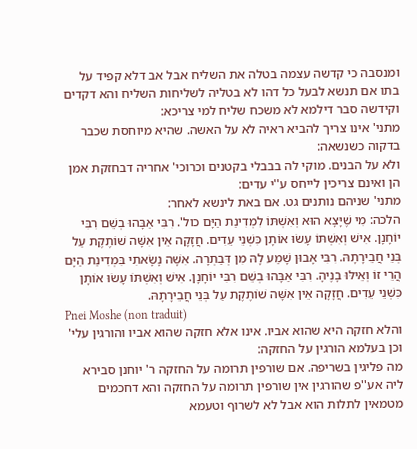ומנסבה כי קדשה עצמה בטלה את השליח אבל אב דלא קפיד על בתו אם תנשא לבעל כל דהו לא בטליה לשליחות השליח והא דקדים וקידשה סבר דילמא לא משכח שליח למי צריכא:
מתני' אינו צריך להביא ראיה לא על האשה. שהיא מיוחסת שכבר בדקוה כשנשאה:
ולא על הבנים. מוקי לה בבבלי בקטנים וכרוכי' אחריה דבחזקת אמן הן ואינם צריכין לייחס ע''י עדים:
מתני' שניהם נותנים גט. אם באת לינשא לאחר:
הלכה: מִי שֶׁיָּצָא הוּא וְאִשְׁתּוֹ לִמְדִינַת הַיָּם כול'. רִבִּי אַבָּהוּ בְשֵׁם רִבִּי יוֹחָנָן. אִישׁ וְאִשְׁתּוֹ עָשׂוּ אוֹתָן כִּשְׁנֵי עֵדִים. חֲזָקָה אֵין אִשָּׁה שׁוֹתֶקֶת עַל בְּנֵי חֲבֵירָתָהּ. רִבִּי אָבוּן שָׁמַע לָהּ מִן דְּבַתְרָה. אִשָּׁה נָשָׂאתִי בִּמְדִינַת הַיָּם הֲרֵי זוֹ וְאֵילּוּ בָנֶיהָ. רִבִּי אַבָּהוּ בְשֵׁם רִבִּי יוֹחָנָן. אִישׁ וְאִשְׁתּוֹ עָשׂוּ אוֹתָן כִּשְׁנֵי עֵדִים. חֲזָקָה אֵין אִשָּׁה שׁוֹתֶקֶת עַל בְּנֵי חֲבֵירָתָהּ.
Pnei Moshe (non traduit)
והלא חזקה היא שהוא אביו. אינו אלא חזקה שהוא אביו והורגין עלי' וכן בעלמא הורגין על החזקה:
מה פליגין בשריפה. אם שורפין תרומה על החזקה ר' יוחנן סבירא ליה אע''פ שהורגין אין שורפין תרומה על החזקה והא דחכמים מטמאין לתלות הוא אבל לא לשרוף וטעמא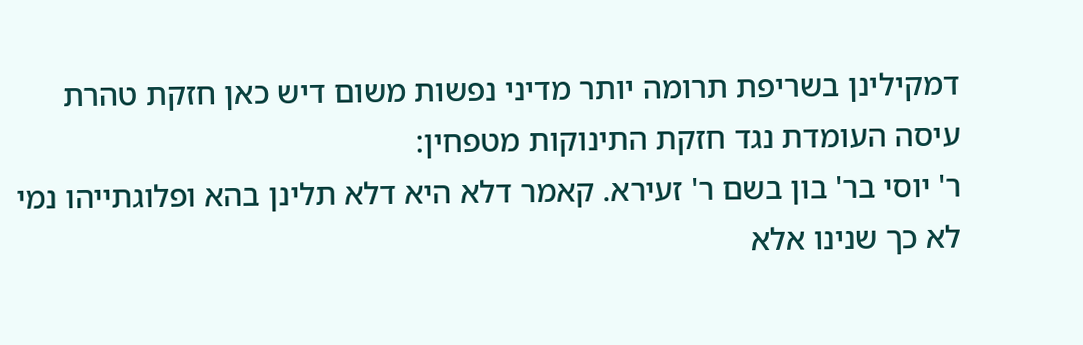דמקילינן בשריפת תרומה יותר מדיני נפשות משום דיש כאן חזקת טהרת עיסה העומדת נגד חזקת התינוקות מטפחין:
ר' יוסי בר' בון בשם ר' זעירא. קאמר דלא היא דלא תלינן בהא ופלוגתייהו נמי לא כך שנינו אלא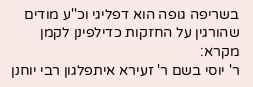בשריפה גופה הוא דפליגי וכ''ע מודים שהורגין על החזקות כדילפינן לקמן מקרא:
ר' יוסי בשם ר' זעירא איתפלגון רבי יוחנן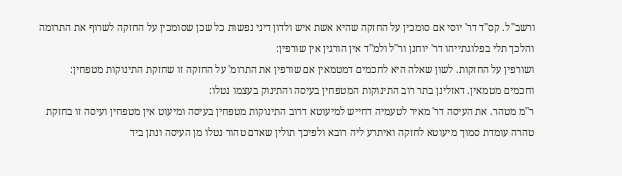ורשב''ל. קס''ד דר' יוסי אם סומכין על החזקה שהיא אשת איש ולדון דיני נפשות כל שכן שסומכין על החזקה לשרוף את התרומה והלכך תלי בפלוגתייהו דר' יוחנן ור''ל ולמ''ד אין הורגין אין שורפין:
ושורפין על החזקות. לשון שאלה היא לחכמים דמטמאין אם שורפין את התרומ' על החזקה זו שחזקת התינוקות מטפחין:
וחכמים מטמאין. דאזלינן בתר רוב התינוקות המטפחין בעיסה והתינוק בעצמו נטלו:
ר''מ מטהר. את העיסה דר' מאיר לטעמיה דחייש למיעוטא דרוב התינוקות מטפחין בעיסה ומיעוט אין מטפחין ועיסה זו בחזקת טהרה עומדת סמוך מיעוטא לחזקה ואיתרע ליה רובא ולפיכך תולין שאדם טהור נטלו מן העיסה ונתן ביד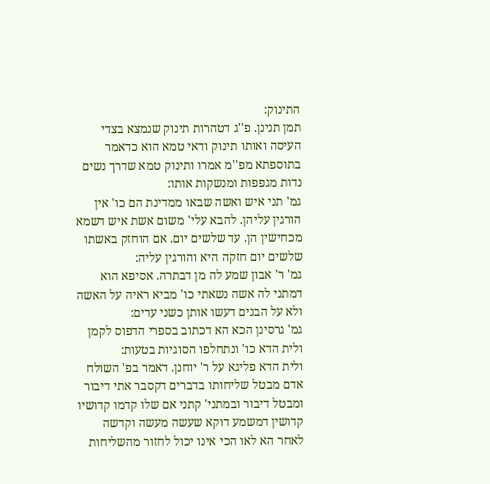התינוק:
תמן תנינן. פ''ג דטהרות תינוק שנמצא בצדי העיסה ואותו תינוק ודאי טמא הוא כדאמר בתוספתא מפ''מ אמרו ותינוק טמא שדרך נשים נדות מגפפות ומנשקות אותו:
גמ' תני איש ואשה שבאו ממדינת הם כו' אין הורגין עליהן. להבא עלי' משום אשת איש דשמא מכחישין הן. עד שלשים יום. אם הוחזק באשתו שלשים יום חזקה היא והורגין עליה:
גמ' ר' אבון שמע לה מן דבתרה. אסיפא הוא דמתני לה אשה נשאתי כו' מביא ראיה על האשה ולא על הבנים דעשו אותן כשני עדים:
גמ' גרסינן הכא הא דכתוב בספרי הדפוס לקמן ולית הדא כו' ונתחלפו הסוגיות בטעות:
ולית הדא פליגא על ר' יוחנן. דאמר בפ' השולח אדם מבטל שליחותו בדברים דקסבר אתי דיבור ומבטל דיבור ובמתני' קתני אם שלו קדמו קדושיו קדושין דמשמע דוקא שעשה מעשה וקדשה לאחר הא לאו הכי אינו יכול לחזור מהשליחות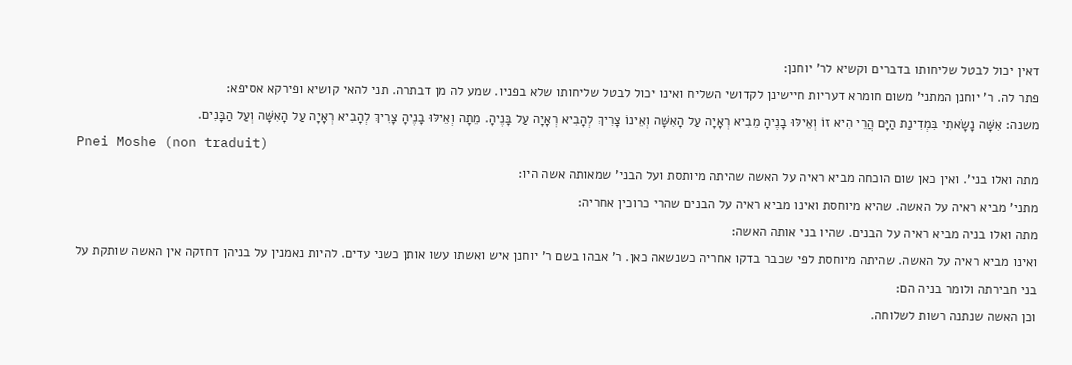דאין יכול לבטל שליחותו בדברים וקשיא לר' יוחנן:
פתר לה. ר' יוחנן המתני' משום חומרא דעריות חיישינן לקדושי השליח ואינו יכול לבטל שליחותו שלא בפניו. שמע לה מן דבתרה. תני להאי קושיא ופירקא אסיפא:
משנה: אִשָּׁה נָשָׂאתִי בִּמְדִינַת הַיָּם הֲרֵי הִיא זוֹ וְאֵילּוּ בָנֶיהָ מֵבִיא רְאָיָה עַל הָאִשָּׁה וְאֵינוֹ צָרִיךְ לְהָבִיא רְאָיָה עַל בָּנֶיהָ. מֵתָה וְאֵילּוּ בָנֶיהָ צָרִיךְ לְהָבִיא רְאָיָה עַל הָאִשָּׁה וְעַל הַבָּנִים.
Pnei Moshe (non traduit)
מתה ואלו בני'. ואין כאן שום הוכחה מביא ראיה על האשה שהיתה מיותסת ועל הבני' שמאותה אשה היו:
מתני' מביא ראיה על האשה. שהיא מיוחסת ואינו מביא ראיה על הבנים שהרי כרוכין אחריה:
מתה ואלו בניה מביא ראיה על הבנים. שהיו בני אותה האשה:
ואינו מביא ראיה על האשה. שהיתה מיוחסת לפי שכבר בדקו אחריה כשנשאה כאן. ר' אבהו בשם ר' יוחנן איש ואשתו עשו אותן כשני עדים. להיות נאמנין על בניהן דחזקה אין האשה שותקת על בני חבירתה ולומר בניה הם:
וכן האשה שנתנה רשות לשלוחה.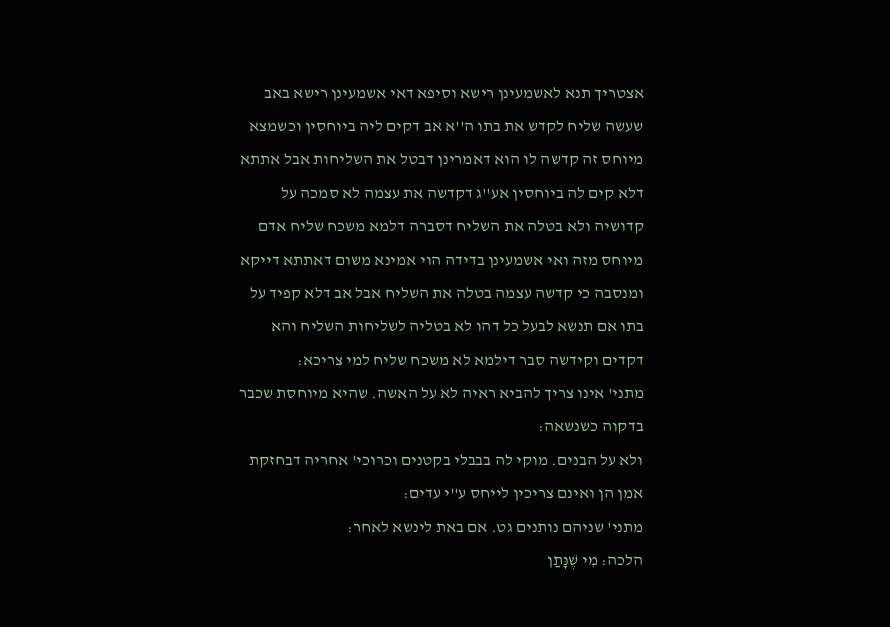אצטריך תנא לאשמעינן רישא וסיפא דאי אשמעינן רישא באב שעשה שליח לקדש את בתו ה''א אב דקים ליה ביוחסין וכשמצא מיוחס זה קדשה לו הוא דאמרינן דבטל את השליחות אבל אתתא דלא קים לה ביוחסין אע''ג דקדשה את עצמה לא סמכה על קדושיה ולא בטלה את השליח דסברה דלמא משכח שליח אדם מיוחס מזה ואי אשמעינן בדידה הוי אמינא משום דאתתא דייקא ומנסבה כי קדשה עצמה בטלה את השליח אבל אב דלא קפיד על בתו אם תנשא לבעל כל דהו לא בטליה לשליחות השליח והא דקדים וקידשה סבר דילמא לא משכח שליח למי צריכא:
מתני' אינו צריך להביא ראיה לא על האשה. שהיא מיוחסת שכבר בדקוה כשנשאה:
ולא על הבנים. מוקי לה בבבלי בקטנים וכרוכי' אחריה דבחזקת אמן הן ואינם צריכין לייחס ע''י עדים:
מתני' שניהם נותנים גט. אם באת לינשא לאחר:
הלכה: מִי שֶׁנָּתַן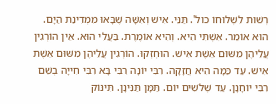רְשׁוּת לִשְׁלוּחוֹ כול'. תַּנֵּי. אִישׁ וְאִשָּׁה שֶׁבָּאוּ מִמְדִינַת הַיָּם. הוּא אוֹמֵר. אִשְׁתִּי הִיא. וְהִיא אוֹמֶרֶת. בַּעֲלִי הוּא. אֵין הוֹרְגִין עֲלֵיהֶן מִשּׁוּם אֵשֶׁת אִישׁ. הוּחְזְקוּ. הוֹרְגִין עֲלֵיהֶן מִשּׁוּם אֵשֶׁת אִישׁ. עַד כַּמָּה הִיא חֲזָקָה. רִבִּי יוֹנָה רִבִּי בָּא רִבִּי חִייָה בְשֵׁם רִבִּי יוֹחָנָן. עַד שְׁלֹשִׁים יוֹם. תַּמָּן תַּנִּינָן. תִּינּוֹק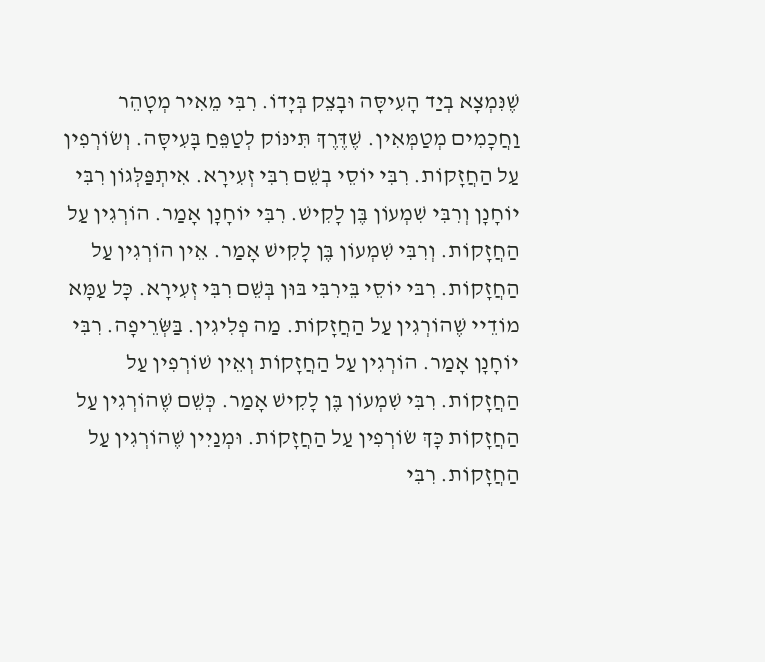שֶׁנִּמְצָא בְיַד הָעִיסָּה וּבָצֵק בְּיָדוֹ. רִבִּי מֵאִיר מְטָהֵר וַחֲכָמִים מְטַמְּאִין. שֶׁדֶּרֶךְ תִּינּוֹק לְטַפֵּחַ בָּעִיסָּה. וְשׂוֹרְפִין עַל הַחֲזָקוֹת. רִבִּי יוֹסֵי בְשֵׁם רִבִּי זְעִירָא. אִיתְפַּלְּגוֹן רִבִּי יוֹחָנָן וְרִבִּי שִׁמְעוֹן בֶּן לָקִישׁ. רִבִּי יוֹחָנָן אָמַר. הוֹרְגִין עַל הַחֲזָקוֹת. וְרִבִּי שִׁמְעוֹן בֶּן לָקִישׁ אָמַר. אֵין הוֹרְגִין עַל הַחֲזָקוֹת. רִבּי יוֹסֵי בֵּירִבִּי בּוּן בְּשֵׁם רִבִּי זְעִירָא. כָּל עַמָּא מוֹדֵיי שֶׁהוֹרְגִין עַל הַחֲזָקוֹת. מַה פְלִיגִין. בַּשְּׂרֵיפָה. רִבִּי יוֹחָנָן אָמַר. הוֹרְגִין עַל הַחֲזָקוֹת וְאֵין שׁוֹרְפִין עַל הַחֲזָקוֹת. רִבִּי שִׁמְעוֹן בֶּן לָקִישׁ אָמַר. כְּשֵׁם שֶׁהוֹרְגִין עַל הַחֲזָקוֹת כָּךְ שׂוֹרְפִין עַל הַחֲזָקוֹת. וּמְנַיִין שֶׁהוֹרְגִין עַל הַחֲזָקוֹת. רִבִּי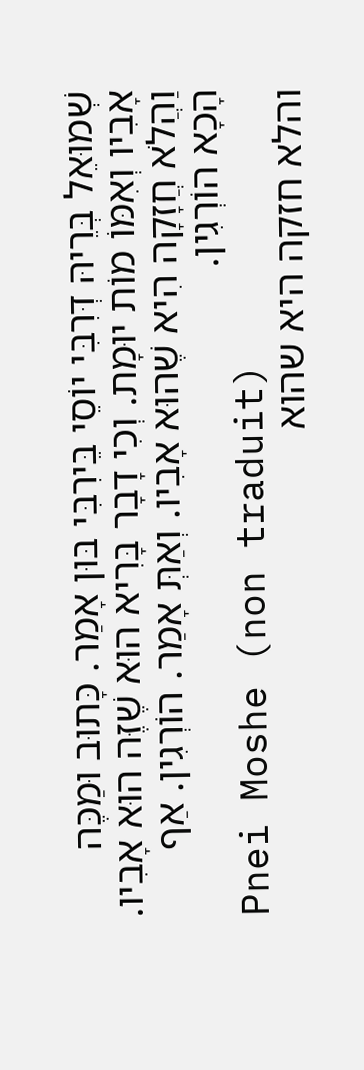שְׁמוּאֵל בְּרֵיהּ דְּרִבִּי יוֹסֵי בֵּירִבִּי בּוּן אָמַר. כָּתוּב וּמַכֶּה אָבִיו וְאִמּוֹ מוֹת יוּמָת. וְכִי דָבָר בָּרִיא הוּא שֶׁזֶּה הוּא אָבִיו. וַהֲלֹא חֲזָקָה הִיא שֶׁהוּא אָבִיו. וְאַתְּ אָמַר. הוֹרְגִין. אַף הָכָא הוֹרְגִין.
Pnei Moshe (non traduit)
והלא חזקה היא שהוא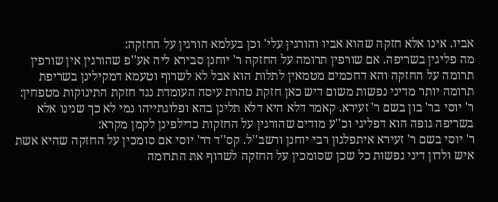אביו. אינו אלא חזקה שהוא אביו והורגין עלי' וכן בעלמא הורגין על החזקה:
מה פליגין בשריפה. אם שורפין תרומה על החזקה ר' יוחנן סבירא ליה אע''פ שהורגין אין שורפין תרומה על החזקה והא דחכמים מטמאין לתלות הוא אבל לא לשרוף וטעמא דמקילינן בשריפת תרומה יותר מדיני נפשות משום דיש כאן חזקת טהרת עיסה העומדת נגד חזקת התינוקות מטפחין:
ר' יוסי בר' בון בשם ר' זעירא. קאמר דלא היא דלא תלינן בהא ופלוגתייהו נמי לא כך שנינו אלא בשריפה גופה הוא דפליגי וכ''ע מודים שהורגין על החזקות כדילפינן לקמן מקרא:
ר' יוסי בשם ר' זעירא איתפלגון רבי יוחנן ורשב''ל. קס''ד דר' יוסי אם סומכין על החזקה שהיא אשת איש ולדון דיני נפשות כל שכן שסומכין על החזקה לשרוף את התרומה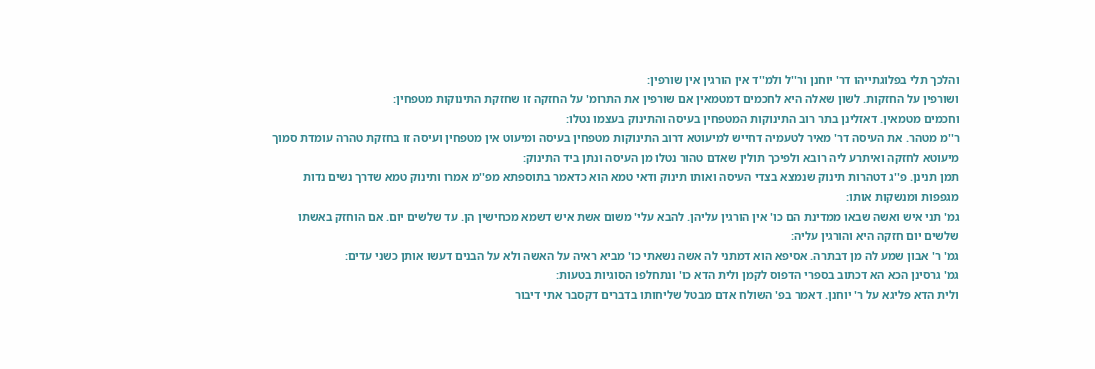והלכך תלי בפלוגתייהו דר' יוחנן ור''ל ולמ''ד אין הורגין אין שורפין:
ושורפין על החזקות. לשון שאלה היא לחכמים דמטמאין אם שורפין את התרומ' על החזקה זו שחזקת התינוקות מטפחין:
וחכמים מטמאין. דאזלינן בתר רוב התינוקות המטפחין בעיסה והתינוק בעצמו נטלו:
ר''מ מטהר. את העיסה דר' מאיר לטעמיה דחייש למיעוטא דרוב התינוקות מטפחין בעיסה ומיעוט אין מטפחין ועיסה זו בחזקת טהרה עומדת סמוך מיעוטא לחזקה ואיתרע ליה רובא ולפיכך תולין שאדם טהור נטלו מן העיסה ונתן ביד התינוק:
תמן תנינן. פ''ג דטהרות תינוק שנמצא בצדי העיסה ואותו תינוק ודאי טמא הוא כדאמר בתוספתא מפ''מ אמרו ותינוק טמא שדרך נשים נדות מגפפות ומנשקות אותו:
גמ' תני איש ואשה שבאו ממדינת הם כו' אין הורגין עליהן. להבא עלי' משום אשת איש דשמא מכחישין הן. עד שלשים יום. אם הוחזק באשתו שלשים יום חזקה היא והורגין עליה:
גמ' ר' אבון שמע לה מן דבתרה. אסיפא הוא דמתני לה אשה נשאתי כו' מביא ראיה על האשה ולא על הבנים דעשו אותן כשני עדים:
גמ' גרסינן הכא הא דכתוב בספרי הדפוס לקמן ולית הדא כו' ונתחלפו הסוגיות בטעות:
ולית הדא פליגא על ר' יוחנן. דאמר בפ' השולח אדם מבטל שליחותו בדברים דקסבר אתי דיבור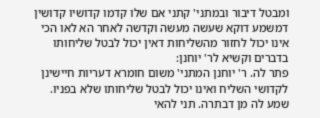ומבטל דיבור ובמתני' קתני אם שלו קדמו קדושיו קדושין דמשמע דוקא שעשה מעשה וקדשה לאחר הא לאו הכי אינו יכול לחזור מהשליחות דאין יכול לבטל שליחותו בדברים וקשיא לר' יוחנן:
פתר לה. ר' יוחנן המתני' משום חומרא דעריות חיישינן לקדושי השליח ואינו יכול לבטל שליחותו שלא בפניו. שמע לה מן דבתרה. תני להאי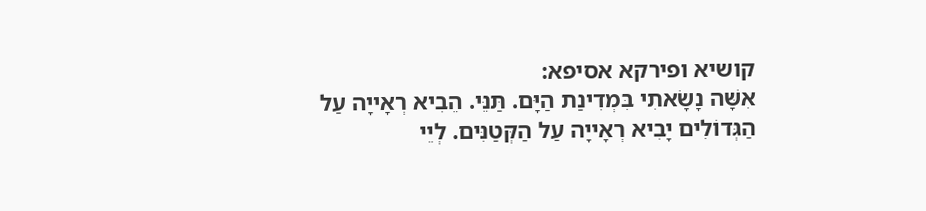קושיא ופירקא אסיפא:
אִשָּׁה נָשָׂאתִי בִּמְדִינַת הַיָּם. תַּנֵּי. הֵבִיא רְאָייָה עַל הַגְּדוֹלִים יָבִיא רְאָייָה עַל הַקְּטַנִּים. לְיֵי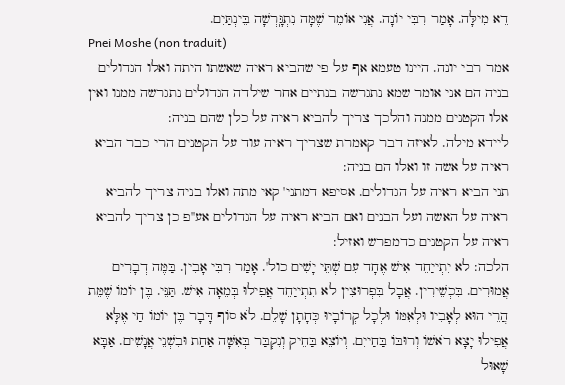דֵא מִילָּה. אָמַר רִבִּי יוֹנָה. אֲנִי אוֹמֵר שֶׁמָּה נִתְגָּֽרְשָׁה בֵּינְתַּיִם.
Pnei Moshe (non traduit)
אמר רבי יונה. היינו טעמא אף על פי שהביא ראיה שאשתו היתה ואלו הגדולים בניה הם אני אומר שמא נתגרשה בנתיים אחר שילדה הגדולים נתגרשה ממנו ואין אלו הקטנים ממנה והלכך צריך להביא ראיה על כלן שהם בניה:
ליידא מילה. לאיזה דבר קאמרת שצריך ראיה עוד על הקטנים הרי כבר הביא ראיה על אשה זו ואלו הם בניה:
תני הביא ראיה על הגדולים. אסיפא דמתני' קאי מתה ואלו בניה צריך להביא ראיה על האשה ועל הבנים ואם הביא ראיה על הגדולים אע''פ כן צריך להביא ראיה על הקטנים כדמפרש ואזיל:
הלכה: לא יִתְייַחֵד אִישׁ אֶחָד עִם שְׁתֵּי יָשִׁים כול'. אָמַר רִבִּי אָבִין. בַּמֶּה דְבָרִים אֲמוּרִים. בִּכְשֵׁירִין. אֲבָל בִּפְרוּצִין לא תִתְייַחֵד אֲפִילוּ בְּמֵאָה אִישׁ. תַּנֵּי. בֶּן יוֹמוֹ שֶׁמֵּת הֲרֵי הוּא לְאָבִיו וּלְאִמּוֹ וּלְכָל קְרוֹבָיוּ כְּחָתָן שָׁלֵם. לֹא סוֹף דָּבָר בֶּן יוֹמוֹ חַי אֶלָּא אֲפִילוּ יָצָא רֹאשׁוֹ וְרוּבּוֹ בַּחַייִם. וְיוֹצֵא בַּחֵיק וְנִקְבַּר בְּאִשָּׁה אַחַת וּבִשְׁנֵי אֲנָשִׁים. אַבָּא שָׁאוּל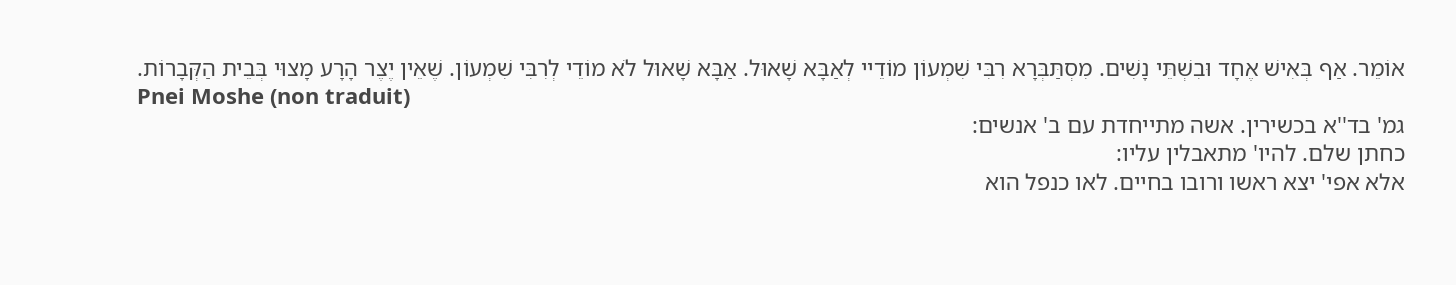אוֹמֵר. אַף בְּאִישׁ אֶחָד וּבִשְׁתֵּי נָשִׁים. מִסְתַּבְּרָא רִבִּי שִׁמְעוֹן מוֹדֵיי לְאַבָּא שָׁאוּל. אַבָּא שָׁאוּל לֹא מוֹדֵי לְרִבִּי שִׁמְעוֹן. שֶׁאֵין יֶצֶר הָרָע מָצוּי בְּבֵית הַקְּבָרוֹת.
Pnei Moshe (non traduit)
גמ' בד''א בכשירין. אשה מתייחדת עם ב' אנשים:
כחתן שלם. להיו' מתאבלין עליו:
אלא אפי' יצא ראשו ורובו בחיים. לאו כנפל הוא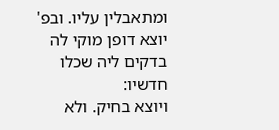ומתאבלין עליו. ובפ' יוצא דופן מוקי לה בדקים ליה שכלו חדשיו:
ויוצא בחיק. ולא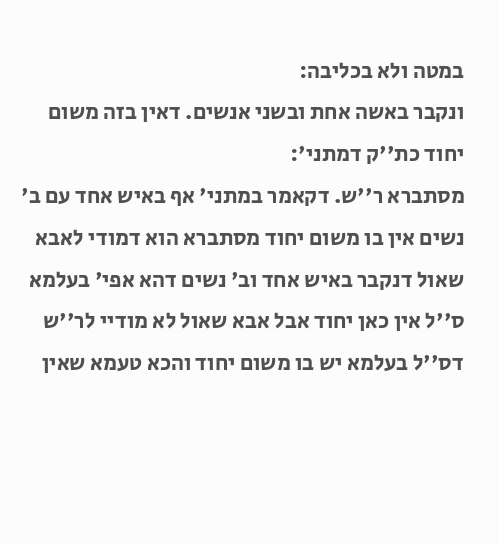במטה ולא בכליבה:
ונקבר באשה אחת ובשני אנשים. דאין בזה משום יחוד כת''ק דמתני':
מסתברא ר''ש. דקאמר במתני' אף באיש אחד עם ב' נשים אין בו משום יחוד מסתברא הוא דמודי לאבא שאול דנקבר באיש אחד וב' נשים דהא אפי' בעלמא ס''ל אין כאן יחוד אבל אבא שאול לא מודיי לר''ש דס''ל בעלמא יש בו משום יחוד והכא טעמא שאין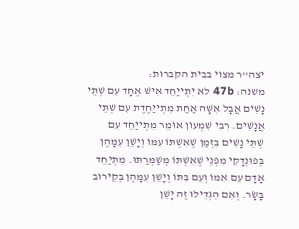יצה''ר מצוי בבית הקברות:
משנה: 47b לא יִתְייַחֵד אִישׁ אֶחָד עִם שְׁתֵּי נָשִׁים אֲבָל אִשָּׁה אַחַת מִתְייַחֶדֶת עִם שְׁתֵּי אֲנָשִׁים. רִבִּי שִׁמְעוֹן אוֹמֵר מִתְייַחֵד עִם שְׁתֵּי ‌‌‌‌נָשִׁים בִּזְמַן שֶׁאִשְׁתּוֹ עִמּוֹ וְיָשֵׁן עִמָּהֶן בְּפוּנְדָקִי מִפְּנֵי שֶׁאִשְׁתּוֹ מְשַׁמְּרַתּוּ. מִתְיַחֵד אָדָם עִם אִמּוֹ וְעִם בִּתּוֹ וְיָשֵׁן עִמָּהֶן בְּקֵירוּב בָּשָׂר. וְאִם הִגְדִּילוּ זֶה יָשֵׁן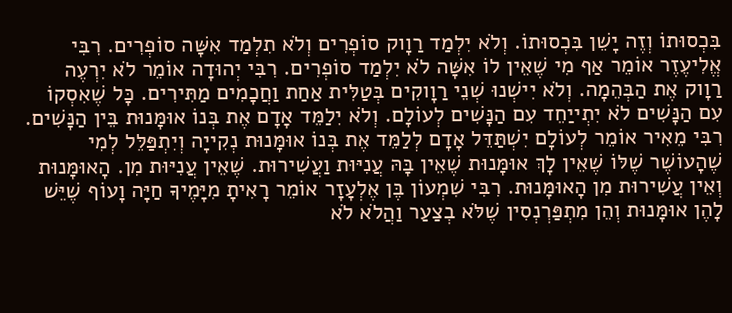בִּכְסוּתוֹ וְזֶה יָשֵׁן בִּכְסוּתוֹ. וְלֹא יִלְמַד רַוָוק סוֹפְרִים וְלֹא תִלְמַד אִשָּׁה סוֹפְרִים. רִבִּי אֱלִיעֶזֶר אוֹמֵר אַף מִי שֶׁאֵין לוֹ אִשָּׁה לֹא יִלְמַד סוֹפְרִים. רִבִּי יְהוּדָה אוֹמֵר לֹא יִרְעֶה רַוָוק אֶת הַבְּהֵמָה. וְלֹא יִישְׁנוּ שְׁנֵי רַוָוקִים בְּטַלִּית אַחַת וַחֲכָמִים מַתִּירִים. כָּל שֶׁאִסְקוֹ עִם הַנָּשִׁים לֹא יִתְייַחֵד עִם הַנָּשִׁים לְעוֹלָם. וְלֹא יִלַמֵּד אָדָם אֶת בְּנוֹ אוּמָּנוּת בֵּין הַנָּשִׁים. רִבִּי מֵאִיר אוֹמֵר לְעוֹלָם יִשְׁתַּדֵּל אָדָם לְלַמֵּד אֶת בְּנוֹ אוּמָּנוּת נְקִייָה וְיִתְפַּלֵּל לְמִי שֶׁהָעוֹשֶׁר שֶׁלּוֹ שֶׁאֵין לָךְ אוּמָּנוּת שֶׁאֵין בָּהּ עֲנִיּוּת וַעֲשִׁירוּת. שֶׁאֵין עֲנִיּוּת מִן. הָאוּמָּנוּת וְאֵין עֲשִׁירוּת מִן הָאוּמָּנוּת. רִבִּי שִׁמְעוֹן בֶּן אֶלְעָזָר אוֹמֵר רָאִיתָ מִיָּמֶיךָ חַיָּה וָעוֹף שֶׁיֵּשׁ לָהֶן אוּמָּנוּת וְהֵן מִתְפַּרְנְסִין שֶׁלֹּא בְצַעַר וַהֲלֹא לֹא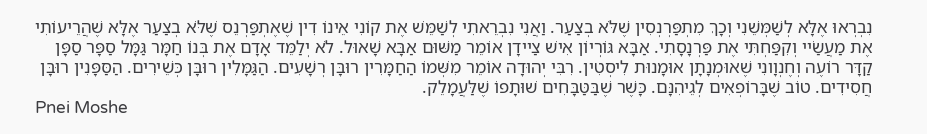נִבְרְאוּ אֶלָּא לְשַׁמְּשֵׁנִי וְכָךְ מִתְפַּרְנְסִין שֶׁלֹּא בְצַעַר. וַאֲנִי נִבְרֵאתִי לְשַׁמֵּשׁ אֶת קוֹנִי אֵינוֹ דִין שֶׁאֶתְפַּרְנֵס שֶׁלֹּא בְצַעַר אֶלָּא שֶׁהֲרֵיעוֹתִי אֶת מַעֲשַׂיי וְקִפַּחְתִּי אֶת פַּרְנָסָתִי. אַבָּא גּוֹרְיוֹן אִישׁ צַיידָן אוֹמֵר מַשּׁוּם אַבָּא שָׁאוּל. לֹא יְלַמֵּד אָדָם אֶת בְּנוֹ חַמָּר גַּמָּל סַפָּר סַפָּן קַדָּר רוֹעֶה וְחֶנְוָונִי שֶׁאוּמְנָתָן אוּמָנוּת לִיסְטִין. רִבִּי יְהוּדָה אוֹמֵר מִשְּׁמוֹ הַחַמָּרִין רוּבָּן רְשָׁעִים. הַגַּמָּלִין רוּבָּן כְּשֵׁירִים. הַסַּפָּנִין רוּבָּן חֲסִידִים. טוֹב שֶׁבָּרוֹפְאִים לְגֵיהִנָּם. כָּשֶׁר שֶׁבַּטַּבָּחִים שׁוּתָפוֹ שֶׁלַּעֲמָלֵק.
Pnei Moshe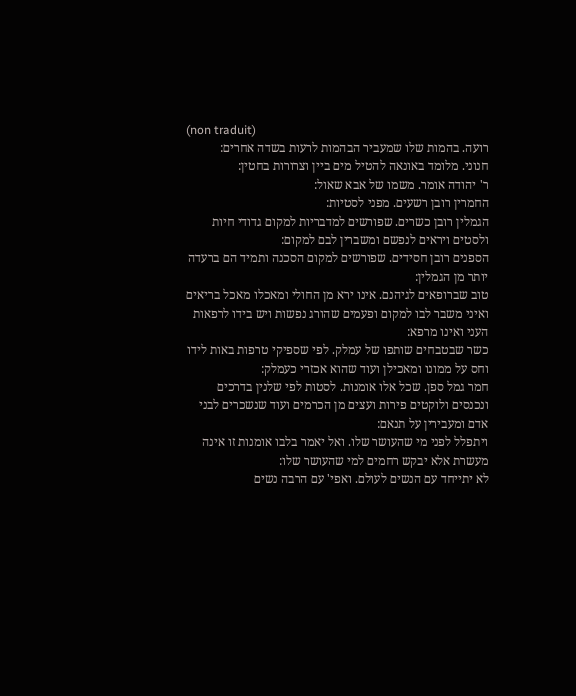(non traduit)
רועה. בהמות שלו שמעביר הבהמות לרעות בשדה אחרים:
חנוני. מלומד באונאה להטיל מים ביין וצרורות בחטין:
ר' יהודה אומר. משמו של אבא שאול:
החמרין רובן רשעים. מפני לסטיות:
הגמלין רובן כשרים. שפורשים למדבריות למקום גדודי חיות ולסטים ויראים לנפשם ומשברין לבם למקום:
הספנים רובן חסידים. שפורשים למקום הסכנה ותמיד הם ברעדה יותר מן הגמלין:
טוב שברופאים לגיהנם. אינו ירא מן החולי ומאכלו מאכל בריאים ואיני משבר לבו למקום ופעמים שהורג נפשות ויש בידו לרפאות העני ואינו מרפא:
כשר שבטבחים שותפו של עמלק. לפי שספיקי טרפות באות לידו וחס על ממונו ומאכילן ועוד שהוא אכזרי כעמלק:
חמר גמל ספן. שכל אלו אומנות. לסטות לפי שלנין בדרכים ונכנסים ולוקטים פירות ועצים מן הכרמים ועוד שנשכרים לבני אדם ומעבירין על תנאם:
ויתפלל לפני מי שהעושר שלו. ואל יאמר בלבו אומנות זו אינה מעשרת אלא יבקש רחמים למי שהעושר שלו:
לא יתייחד עם הנשים לעולם. ואפי' עם הרבה נשים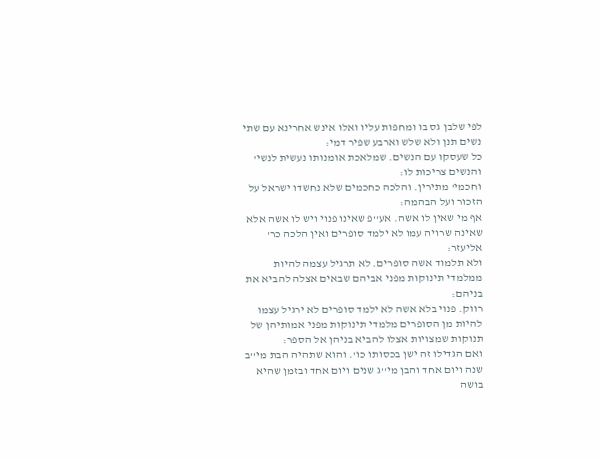לפי שלבן גס בו ומחפות עליו ואלו אינש אחרינא עם שתי נשים תנן ולא שלש וארבע שפיר דמי:
כל שעסקו עם הנשים. שמלאכת אומנותו נעשית לנשי' והנשים צריכות לו:
וחכמי' מתירין. והלכה כחכמים שלא נחשדו ישראל על הזכור ועל הבהמה:
אף מי שאין לו אשה. אע''פ שאינו פנוי ויש לו אשה אלא שאינה שרויה עמו לא ילמד סופרים ואין הלכה כר' אליעזר:
ולא תלמוד אשה סופרים. לא תרגיל עצמה להיות ממלמדי תינוקות מפני אביהם שבאים אצלה להביא את בניהם:
רווק. פנוי בלא אשה לא ילמד סופרים לא ירגיל עצמו להיות מן הסופרים מלמדי תינוקות מפני אמותיהן של תנוקות שמצויות אצלו להביא בניהן אל הספר:
ואם הגדילו זה ישן בכסותו כו'. והוא שתהיה הבת מי''ב שנה ויום אחד והבן מי''ג שנים ויום אחד ובזמן שהיא בושה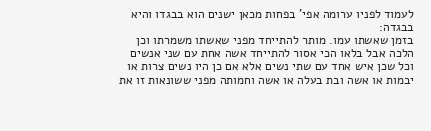לעמוד לפניו ערומה אפי' בפחות מכאן ישנים הוא בבגדו והיא בבגדה:
בזמן שאשתו עמו. מותר להתייחד מפני שאשתו משמרתו וכן הלכה אבל בלאו הכי אסור להתייחד אשה אחת עם שני אנשים וכל שכן איש אחד עם שתי נשים אלא אם כן היו נשים צרות או יבמות או אשה ובת בעלה או אשה וחמותה מפני ששונאות זו את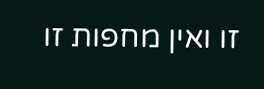זו ואין מחפות זו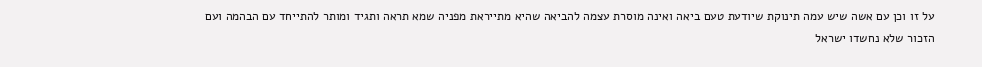על זו וכן עם אשה שיש עמה תינוקת שיודעת טעם ביאה ואינה מוסרת עצמה להביאה שהיא מתייראת מפניה שמא תראה ותגיד ומותר להתייחד עם הבהמה ועם הזכור שלא נחשדו ישראל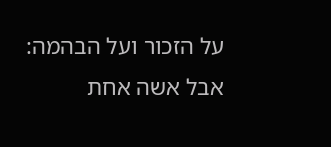על הזכור ועל הבהמה:
אבל אשה אחת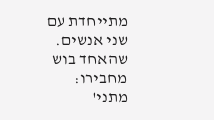מתייחדת עם שני אנשים. שהאחד בוש מחבירו:
מתני'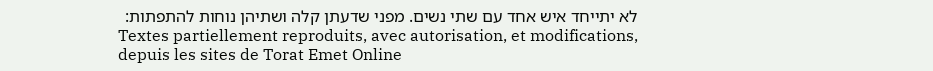לא יתייחד איש אחד עם שתי נשים. מפני שדעתן קלה ושתיהן נוחות להתפתות:
Textes partiellement reproduits, avec autorisation, et modifications, depuis les sites de Torat Emet Online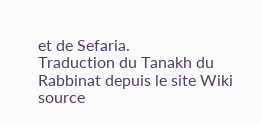et de Sefaria.
Traduction du Tanakh du Rabbinat depuis le site Wiki source